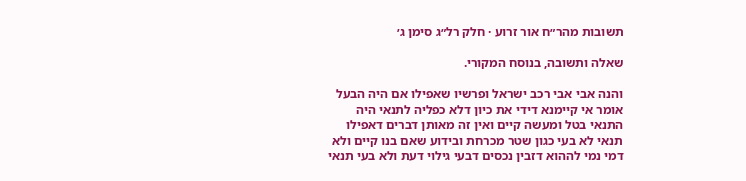תשובות מהר״ח אור זרוע · חלק רל״ג סימן ג׳

שאלה ותשובה, בנוסח המקורי.

והנה אבי אבי רכב ישראל ופרשיו שאפילו אם היה הבעל אומר אי קיימנא דידי את כיון דלא כפליה לתנאי היה התנאי בטל ומעשה קיים ואין זה מאותן דברים דאפילו תנאי לא בעי כגון שטר מכרחת ובידוע שאם בנו קיים ולא דמי נמי לההוא דזבין נכסים דבעי גילוי דעת ולא בעי תנאי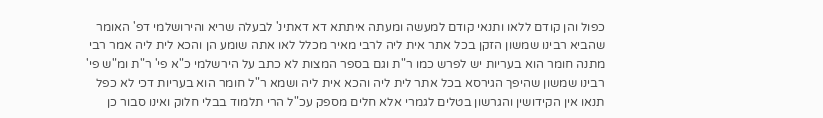כפול והן קודם ללאו ותנאי קודם למעשה ומעתה איתתא דא דאתינ' לבעלה שריא והירושלמי דפ' האומר שהביא רבינו שמשון הזקן בכל אתר אית ליה לרבי מאיר מכלל לאו אתה שומע הן והכא לית ליה אמר רבי מתנה חומר הוא בעריות יש לפרש כמו ר"ת וגם בספר המצות לא כתב על הירשלמי כ"א פי' ר"ת ומ"ש פי' רבינו שמשון שהיפך הגירסא בכל אתר לית ליה והכא אית ליה ושמא ר"ל חומר הוא בעריות דכי לא כפל תנאו אין הקידושין והגרשון בטלים לגמרי אלא חלים מספק עכ"ל הרי תלמוד בבלי חלוק ואינו סבור כן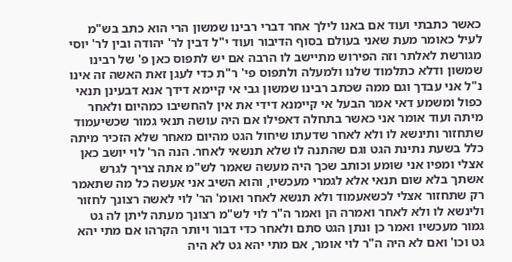כאשר כתבתי ועוד אם באנו לילך אחר דברי רבינו שמשון הרי הוא כתב בש"מ לעיל כאומר מעת שאני בעולם בסוף הדיבור ועוד י"ל דבין לר' יהודה ובין לר' יוסי מגורשת לאלתר וזה הפירוש מתיישב לו הרבה אם יש לתפוס כאן פ' של רבינו שמשון ודלא כתלמוד שלנו ולמעלה ולתפוס פי' ר"ת כדי לעגן זאת האשה זה אינו נ"ל אני עבדך וגם ממה שכתב רבינו שמשון גבי אי קיימא דידך אנא דבעינן תנאי כפול ומשמע דאי אמר הבעל אי קיימנא דידי את אין להחשיבו כמהיום ולאחר מיתה ועוד אומר אני כאשר בתחלה דאפילו אם היה עושה תנאי גמור שכשיעמוד שתחזור ותינשא לו ולא לאחר שדעתו שיחול הגט מהיום מאחר שלא הזכיר מיתה כלל בשעת נתינת הגט וגם שהתנה לו שלא תנשאי לאחר. הנה הר' לוי יושב כאן אצלי ומפיו אני שומע וכותב שכך היה מעשה שאמר לש"מ אתה צריך לגרש אשתך בלא שום תנאי אלא לגמרי מעכשיו, והוא השיב אני אעשה כל מה שתאמר רק שתחזור אצלי לכשאעמוד ולא תנשא לאחר ואומ' הר' לוי לאשה רצונך לחזור ולינשא לו ולא לאחר ואמרה הן ואמר ה"ר לוי לש"מ רצונך מעתה ליתן לה גט גמור מעכשיו ואמר כן ונתן הגט סתם ולאחר כדי דבור ויותר הקרהו אם מתי יהא גט וכו' ואם לא היה ה"ר לוי אומר, אם מתי יהא גט לא היה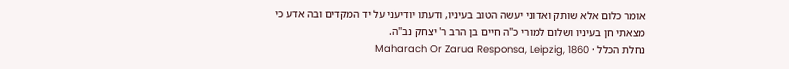אומר כלום אלא שותק ואדוני יעשה הטוב בעיניו, ודעתו יודיעני על יד המקדים ובה אדע כי מצאתי חן בעיניו ושלום למורי כ"ה חיים בן הרב ר' יצחק נב"ה.
נחלת הכלל · Maharach Or Zarua Responsa, Leipzig, 1860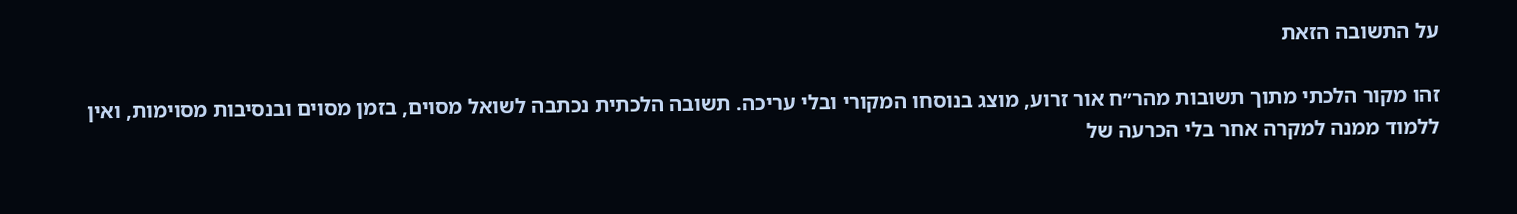על התשובה הזאת

זהו מקור הלכתי מתוך תשובות מהר״ח אור זרוע, מוצג בנוסחו המקורי ובלי עריכה. תשובה הלכתית נכתבה לשואל מסוים, בזמן מסוים ובנסיבות מסוימות, ואין ללמוד ממנה למקרה אחר בלי הכרעה של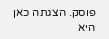פוסק. הצגתה כאן היא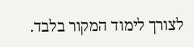לצורך לימוד המקור בלבד.